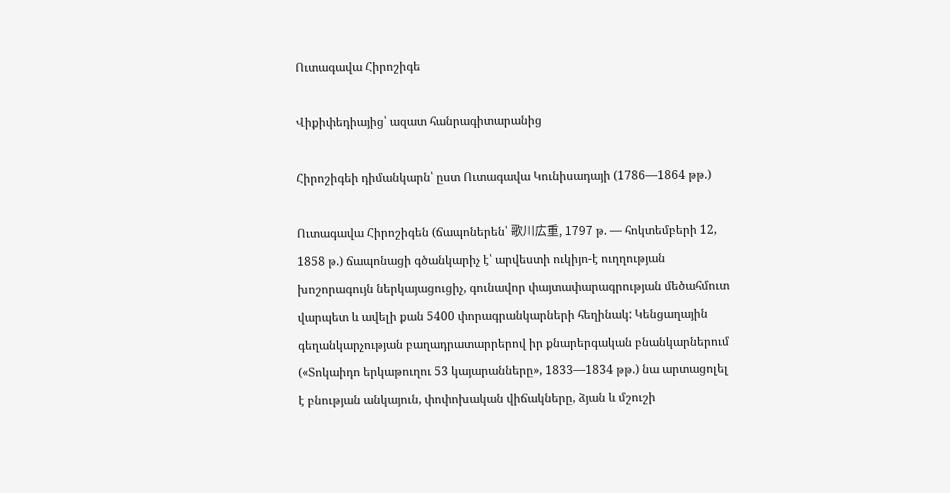Ուտագավա Հիրոշիգե

Վիքիփեդիայից՝ ազատ հանրագիտարանից

Հիրոշիգեի դիմանկարն՝ ըստ Ուտագավա Կունիսադայի (1786—1864 թթ.)

Ուտագավա Հիրոշիգեն (ճապոներեն՝ 歌川広重, 1797 թ. — հոկտեմբերի 12, 1858 թ.) ճապոնացի գծանկարիչ է՝ արվեստի ուկիյո-է ուղղության խոշորագույն ներկայացուցիչ, գունավոր փայտափարագրության մեծահմուտ վարպետ և ավելի քան 5400 փորագրանկարների հեղինակ: Կենցաղային գեղանկարչության բաղադրատարրերով իր քնարերգական բնանկարներում («Տոկաիդո երկաթուղու 53 կայարանները», 1833—1834 թթ.) նա արտացոլել է բնության անկայուն, փոփոխական վիճակները, ձյան և մշուշի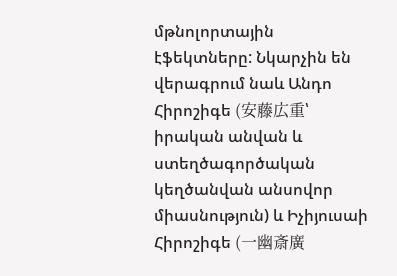մթնոլորտային էֆեկտները: Նկարչին են վերագրում նաև Անդո Հիրոշիգե (安藤広重՝ իրական անվան և ստեղծագործական կեղծանվան անսովոր միասնություն) և Իչիյուսաի Հիրոշիգե (一幽斎廣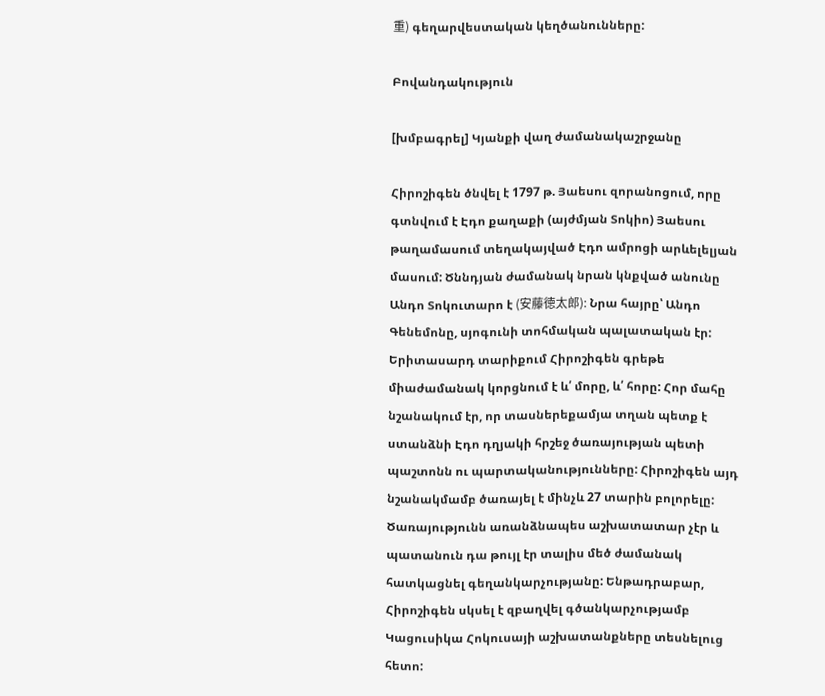重) գեղարվեստական կեղծանունները:

Բովանդակություն

[խմբագրել] Կյանքի վաղ ժամանակաշրջանը

Հիրոշիգեն ծնվել է 1797 թ. Յաեսու զորանոցում, որը գտնվում է Էդո քաղաքի (այժմյան Տոկիո) Յաեսու թաղամասում տեղակայված Էդո ամրոցի արևելելյան մասում: Ծննդյան ժամանակ նրան կնքված անունը Անդո Տոկուտարո է (安藤徳太郎): Նրա հայրը՝ Անդո Գենեմոնը, սյոգունի տոհմական պալատական էր: Երիտասարդ տարիքում Հիրոշիգեն գրեթե միաժամանակ կորցնում է և՛ մորը, և՛ հորը: Հոր մահը նշանակում էր, որ տասներեքամյա տղան պետք է ստանձնի Էդո դղյակի հրշեջ ծառայության պետի պաշտոնն ու պարտականությունները: Հիրոշիգեն այդ նշանակմամբ ծառայել է մինչև 27 տարին բոլորելը: Ծառայությունն առանձնապես աշխատատար չէր և պատանուն դա թույլ էր տալիս մեծ ժամանակ հատկացնել գեղանկարչությանը: Ենթադրաբար, Հիրոշիգեն սկսել է զբաղվել գծանկարչությամբ Կացուսիկա Հոկուսայի աշխատանքները տեսնելուց հետո: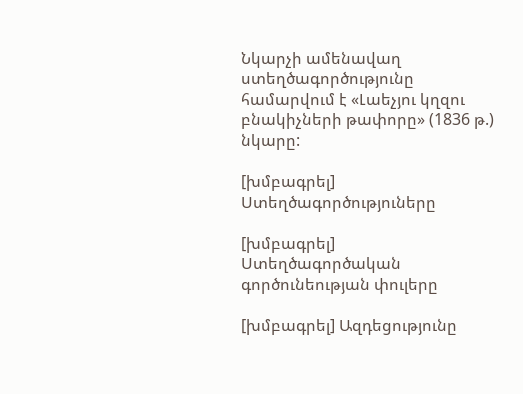Նկարչի ամենավաղ ստեղծագործությունը համարվում է «Լաեչյու կղզու բնակիչների թափորը» (1836 թ.) նկարը:

[խմբագրել] Ստեղծագործություները

[խմբագրել] Ստեղծագործական գործունեության փուլերը

[խմբագրել] Ազդեցությունը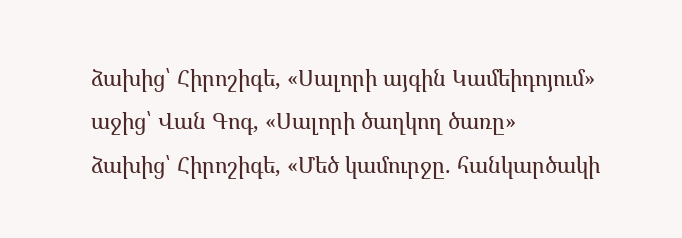ձախից՝ Հիրոշիգե, «Սալորի այգին Կամեիդոյում»
աջից՝ Վան Գոգ, «Սալորի ծաղկող ծառը»
ձախից՝ Հիրոշիգե, «Մեծ կամուրջը. հանկարծակի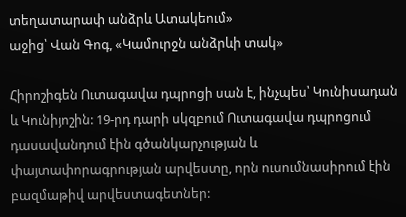տեղատարափ անձրև Ատակեում»
աջից՝ Վան Գոգ, «Կամուրջն անձրևի տակ»

Հիրոշիգեն Ուտագավա դպրոցի սան է, ինչպես՝ Կունիսադան և Կունիյոշին: 19-րդ դարի սկզբում Ուտագավա դպրոցում դասավանդում էին գծանկարչության և փայտափորագրության արվեստը, որն ուսումնասիրում էին բազմաթիվ արվեստագետներ: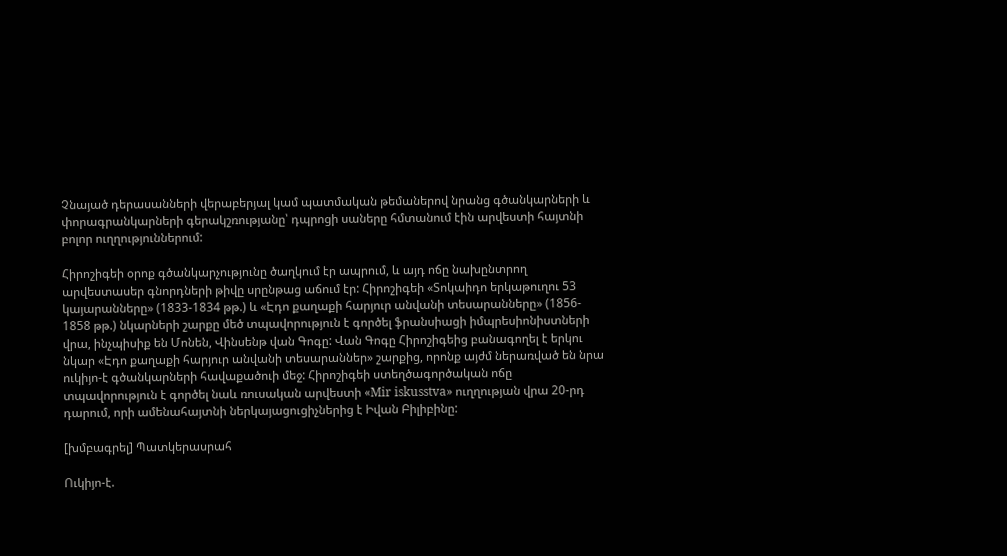Չնայած դերասանների վերաբերյալ կամ պատմական թեմաներով նրանց գծանկարների և փորագրանկարների գերակշռությանը՝ դպրոցի սաները հմտանում էին արվեստի հայտնի բոլոր ուղղություններում:

Հիրոշիգեի օրոք գծանկարչությունը ծաղկում էր ապրում, և այդ ոճը նախընտրող արվեստասեր գնորդների թիվը սրընթաց աճում էր: Հիրոշիգեի «Տոկաիդո երկաթուղու 53 կայարանները» (1833-1834 թթ.) և «Էդո քաղաքի հարյուր անվանի տեսարանները» (1856- 1858 թթ.) նկարների շարքը մեծ տպավորություն է գործել ֆրանսիացի իմպրեսիոնիստների վրա, ինչպիսիք են Մոնեն, Վինսենթ վան Գոգը: Վան Գոգը Հիրոշիգեից բանագողել է երկու նկար «Էդո քաղաքի հարյուր անվանի տեսարաններ» շարքից, որոնք այժմ ներառված են նրա ուկիյո-է գծանկարների հավաքածուի մեջ: Հիրոշիգեի ստեղծագործական ոճը տպավորություն է գործել նաև ռուսական արվեստի «Mir iskusstva» ուղղության վրա 20-րդ դարում, որի ամենահայտնի ներկայացուցիչներից է Իվան Բիլիբինը:

[խմբագրել] Պատկերասրահ

Ուկիյո-է.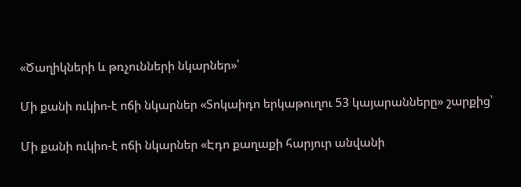«Ծաղիկների և թռչունների նկարներ»՝

Մի քանի ուկիո-է ոճի նկարներ «Տոկաիդո երկաթուղու 53 կայարանները» շարքից՝

Մի քանի ուկիո-է ոճի նկարներ «Էդո քաղաքի հարյուր անվանի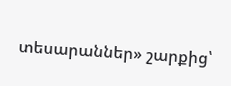տեսարաններ» շարքից՝